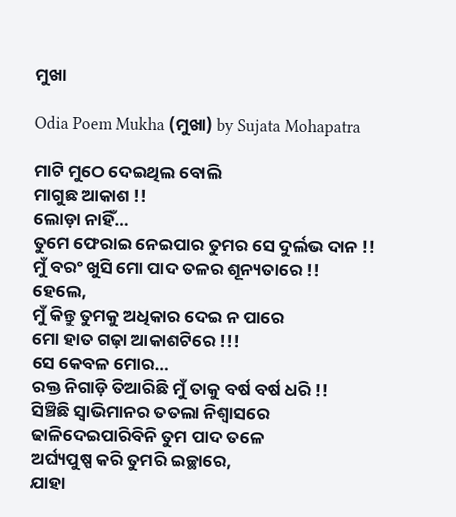ମୁଖା

Odia Poem Mukha (ମୁଖା) by Sujata Mohapatra

ମାଟି ମୁଠେ ଦେଇଥିଲ ବୋଲି
ମାଗୁଛ ଆକାଶ !!
ଲୋଡ଼ା ନାହିଁ…
ତୁମେ ଫେରାଇ ନେଇପାର ତୁମର ସେ ଦୁର୍ଲଭ ଦାନ !!
ମୁଁ ବରଂ ଖୁସି ମୋ ପାଦ ତଳର ଶୂନ୍ୟତାରେ !!
ହେଲେ,
ମୁଁ କିନ୍ତୁ ତୁମକୁ ଅଧିକାର ଦେଇ ନ ପାରେ
ମୋ ହାତ ଗଢ଼ା ଆକାଶଟିରେ !!!
ସେ କେବଳ ମୋର…
ରକ୍ତ ନିଗାଡ଼ି ତିଆରିଛି ମୁଁ ତାକୁ ବର୍ଷ ବର୍ଷ ଧରି !!
ସିଞ୍ଚିଛି ସ୍ୱାଭିମାନର ତତଲା ନିଶ୍ୱାସରେ
ଢାଳିଦେଇପାରିବିନି ତୁମ ପାଦ ତଳେ
ଅର୍ଘ୍ୟପୁଷ୍ପ କରି ତୁମରି ଇଚ୍ଛାରେ,
ଯାହା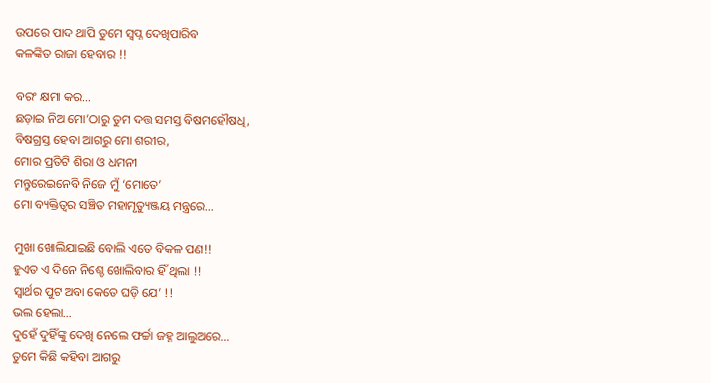ଉପରେ ପାଦ ଥାପି ତୁମେ ସ୍ୱପ୍ନ ଦେଖିପାରିବ
କଳଙ୍କିତ ରାଜା ହେବାର !!

ବରଂ କ୍ଷମା କର…
ଛଡ଼ାଇ ନିଅ ମୋ’ଠାରୁ ତୁମ ଦତ୍ତ ସମସ୍ତ ବିଷମହୌଷଧି,
ବିଷଗ୍ରସ୍ତ ହେବା ଆଗରୁ ମୋ ଶରୀର,
ମୋର ପ୍ରତିଟି ଶିରା ଓ ଧମନୀ
ମନ୍ତୁରେଇନେବି ନିଜେ ମୁଁ ‘ମୋତେ’
ମୋ ବ୍ୟକ୍ତିତ୍ୱର ସଞ୍ଚିତ ମହାମୃତ୍ୟୁଞ୍ଜୟ ମନ୍ତ୍ରରେ…

ମୁଖା ଖୋଲିଯାଇଛି ବୋଲି ଏତେ ବିକଳ ପଣ!!
ହୁଏତ ଏ ଦିନେ ନିଶ୍ଚେ ଖୋଲିବାର ହିଁ ଥିଲା !!
ସ୍ୱାର୍ଥର ପୁଟ ଅବା କେତେ ଘଡ଼ି ଯେ’ !!
ଭଲ ହେଲା…
ଦୁହେଁ ଦୁହିଁଙ୍କୁ ଦେଖି ନେଲେ ଫର୍ଚ୍ଚା ଜହ୍ନ ଆଲୁଅରେ…
ତୁମେ କିଛି କହିବା ଆଗରୁ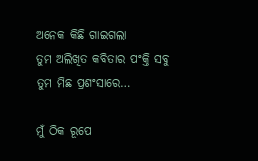ଅନେକ କିଛି ଗାଇଗଲା
ତୁମ ଅଲିଖିତ କବିତାର ପଂକ୍ତି ସବୁ
ତୁମ ମିଛ ପ୍ରଶଂସାରେ…

ମୁଁ ଠିକ ରୂପେ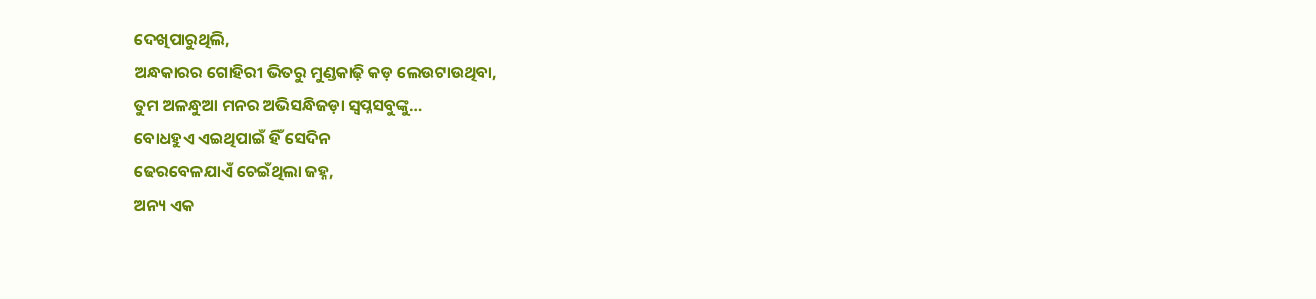ଦେଖିପାରୁଥିଲି,
ଅନ୍ଧକାରର ଗୋହିରୀ ଭିତରୁ ମୁଣ୍ଡକାଢ଼ି କଡ଼ ଲେଉଟାଉଥିବା,
ତୁମ ଅଳନ୍ଧୁଆ ମନର ଅଭିସନ୍ଧିଜଡ଼ା ସ୍ୱପ୍ନସବୁଙ୍କୁ…
ବୋଧହୁଏ ଏଇଥିପାଇଁ ହିଁ ସେଦିନ
ଢେରବେଳଯାଏଁ ଚେଇଁଥିଲା ଜହ୍ନ,
ଅନ୍ୟ ଏକ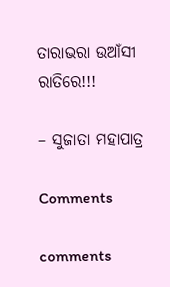ତାରାଭରା ଉଆଁସୀ ରାତିରେ!!!

– ସୁଜାତା ମହାପାତ୍ର

Comments

comments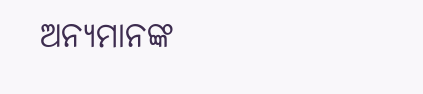ଅନ୍ୟମାନଙ୍କ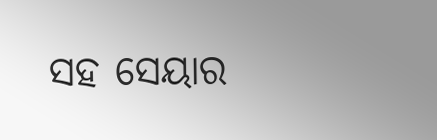ସହ ସେୟାର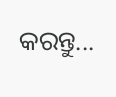କରନ୍ତୁ...